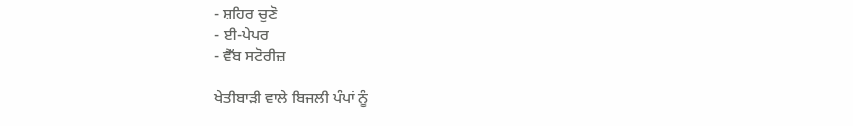- ਸ਼ਹਿਰ ਚੁਣੋ
- ਈ-ਪੇਪਰ
- ਵੈੱਬ ਸਟੋਰੀਜ਼

ਖੇਤੀਬਾੜੀ ਵਾਲੇ ਬਿਜਲੀ ਪੰਪਾਂ ਨੂੰ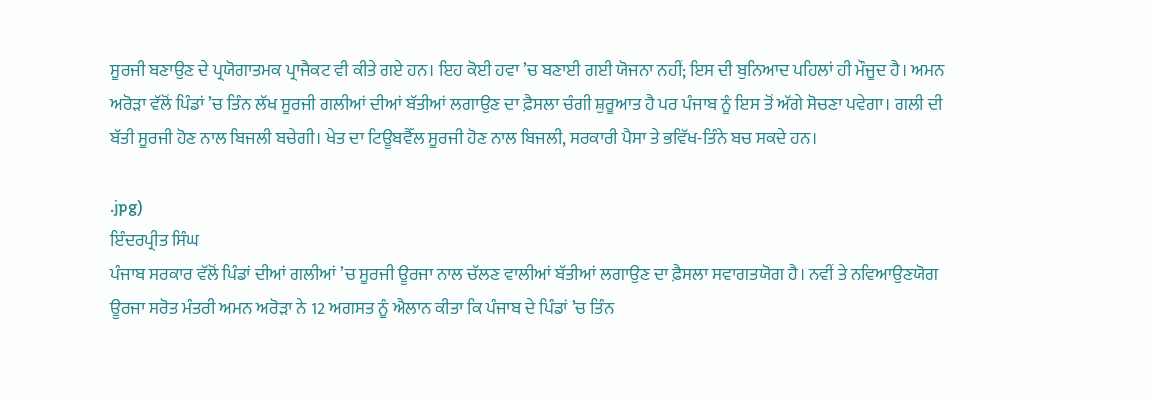ਸੂਰਜੀ ਬਣਾਉਣ ਦੇ ਪ੍ਰਯੋਗਾਤਮਕ ਪ੍ਰਾਜੈਕਟ ਵੀ ਕੀਤੇ ਗਏ ਹਨ। ਇਹ ਕੋਈ ਹਵਾ ’ਚ ਬਣਾਈ ਗਈ ਯੋਜਨਾ ਨਹੀਂ; ਇਸ ਦੀ ਬੁਨਿਆਦ ਪਹਿਲਾਂ ਹੀ ਮੌਜੂਦ ਹੈ। ਅਮਨ ਅਰੋੜਾ ਵੱਲੋਂ ਪਿੰਡਾਂ ’ਚ ਤਿੰਨ ਲੱਖ ਸੂਰਜੀ ਗਲੀਆਂ ਦੀਆਂ ਬੱਤੀਆਂ ਲਗਾਉਣ ਦਾ ਫ਼ੈਸਲਾ ਚੰਗੀ ਸ਼ੁਰੂਆਤ ਹੈ ਪਰ ਪੰਜਾਬ ਨੂੰ ਇਸ ਤੋਂ ਅੱਗੇ ਸੋਚਣਾ ਪਵੇਗਾ। ਗਲੀ ਦੀ ਬੱਤੀ ਸੂਰਜੀ ਹੋਣ ਨਾਲ ਬਿਜਲੀ ਬਚੇਗੀ। ਖੇਤ ਦਾ ਟਿਊਬਵੈੱਲ ਸੂਰਜੀ ਹੋਣ ਨਾਲ ਬਿਜਲੀ, ਸਰਕਾਰੀ ਪੈਸਾ ਤੇ ਭਵਿੱਖ-ਤਿੰਨੇ ਬਚ ਸਕਦੇ ਹਨ।

.jpg)
ਇੰਦਰਪ੍ਰੀਤ ਸਿੰਘ
ਪੰਜਾਬ ਸਰਕਾਰ ਵੱਲੋਂ ਪਿੰਡਾਂ ਦੀਆਂ ਗਲੀਆਂ ’ਚ ਸੂਰਜੀ ਊਰਜਾ ਨਾਲ ਚੱਲਣ ਵਾਲੀਆਂ ਬੱਤੀਆਂ ਲਗਾਉਣ ਦਾ ਫ਼ੈਸਲਾ ਸਵਾਗਤਯੋਗ ਹੈ। ਨਵੀਂ ਤੇ ਨਵਿਆਉਣਯੋਗ ਊਰਜਾ ਸਰੋਤ ਮੰਤਰੀ ਅਮਨ ਅਰੋੜਾ ਨੇ 12 ਅਗਸਤ ਨੂੰ ਐਲਾਨ ਕੀਤਾ ਕਿ ਪੰਜਾਬ ਦੇ ਪਿੰਡਾਂ ’ਚ ਤਿੰਨ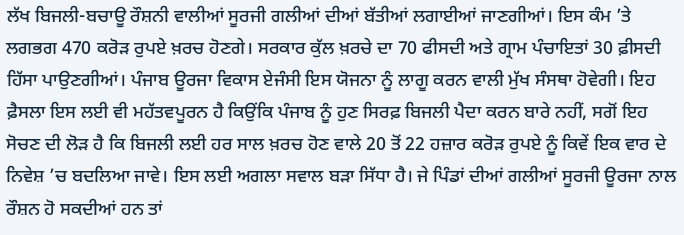ਲੱਖ ਬਿਜਲੀ-ਬਚਾਊ ਰੌਸ਼ਨੀ ਵਾਲੀਆਂ ਸੂਰਜੀ ਗਲੀਆਂ ਦੀਆਂ ਬੱਤੀਆਂ ਲਗਾਈਆਂ ਜਾਣਗੀਆਂ। ਇਸ ਕੰਮ ’ਤੇ ਲਗਭਗ 470 ਕਰੋੜ ਰੁਪਏ ਖ਼ਰਚ ਹੋਣਗੇ। ਸਰਕਾਰ ਕੁੱਲ ਖ਼ਰਚੇ ਦਾ 70 ਫੀਸਦੀ ਅਤੇ ਗ੍ਰਾਮ ਪੰਚਾਇਤਾਂ 30 ਫ਼ੀਸਦੀ ਹਿੱਸਾ ਪਾਉਣਗੀਆਂ। ਪੰਜਾਬ ਊਰਜਾ ਵਿਕਾਸ ਏਜੰਸੀ ਇਸ ਯੋਜਨਾ ਨੂੰ ਲਾਗੂ ਕਰਨ ਵਾਲੀ ਮੁੱਖ ਸੰਸਥਾ ਹੋਵੇਗੀ। ਇਹ ਫ਼ੈਸਲਾ ਇਸ ਲਈ ਵੀ ਮਹੱਤਵਪੂਰਨ ਹੈ ਕਿਉਂਕਿ ਪੰਜਾਬ ਨੂੰ ਹੁਣ ਸਿਰਫ਼ ਬਿਜਲੀ ਪੈਦਾ ਕਰਨ ਬਾਰੇ ਨਹੀਂ, ਸਗੋਂ ਇਹ ਸੋਚਣ ਦੀ ਲੋੜ ਹੈ ਕਿ ਬਿਜਲੀ ਲਈ ਹਰ ਸਾਲ ਖ਼ਰਚ ਹੋਣ ਵਾਲੇ 20 ਤੋਂ 22 ਹਜ਼ਾਰ ਕਰੋੜ ਰੁਪਏ ਨੂੰ ਕਿਵੇਂ ਇਕ ਵਾਰ ਦੇ ਨਿਵੇਸ਼ ’ਚ ਬਦਲਿਆ ਜਾਵੇ। ਇਸ ਲਈ ਅਗਲਾ ਸਵਾਲ ਬੜਾ ਸਿੱਧਾ ਹੈ। ਜੇ ਪਿੰਡਾਂ ਦੀਆਂ ਗਲੀਆਂ ਸੂਰਜੀ ਊਰਜਾ ਨਾਲ ਰੌਸ਼ਨ ਹੋ ਸਕਦੀਆਂ ਹਨ ਤਾਂ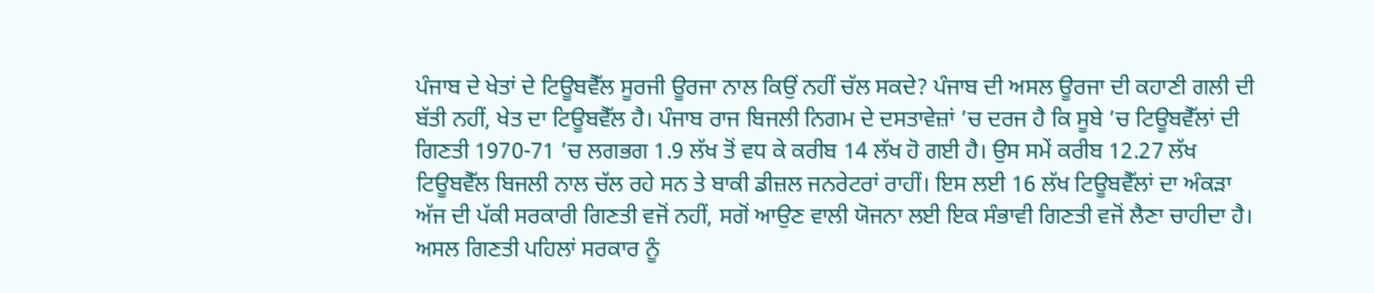ਪੰਜਾਬ ਦੇ ਖੇਤਾਂ ਦੇ ਟਿਊਬਵੈੱਲ ਸੂਰਜੀ ਊਰਜਾ ਨਾਲ ਕਿਉਂ ਨਹੀਂ ਚੱਲ ਸਕਦੇ? ਪੰਜਾਬ ਦੀ ਅਸਲ ਊਰਜਾ ਦੀ ਕਹਾਣੀ ਗਲੀ ਦੀ ਬੱਤੀ ਨਹੀਂ, ਖੇਤ ਦਾ ਟਿਊਬਵੈੱਲ ਹੈ। ਪੰਜਾਬ ਰਾਜ ਬਿਜਲੀ ਨਿਗਮ ਦੇ ਦਸਤਾਵੇਜ਼ਾਂ ’ਚ ਦਰਜ ਹੈ ਕਿ ਸੂਬੇ ’ਚ ਟਿਊਬਵੈੱਲਾਂ ਦੀ ਗਿਣਤੀ 1970-71 ’ਚ ਲਗਭਗ 1.9 ਲੱਖ ਤੋਂ ਵਧ ਕੇ ਕਰੀਬ 14 ਲੱਖ ਹੋ ਗਈ ਹੈ। ਉਸ ਸਮੇਂ ਕਰੀਬ 12.27 ਲੱਖ ਟਿਊਬਵੈੱਲ ਬਿਜਲੀ ਨਾਲ ਚੱਲ ਰਹੇ ਸਨ ਤੇ ਬਾਕੀ ਡੀਜ਼ਲ ਜਨਰੇਟਰਾਂ ਰਾਹੀਂ। ਇਸ ਲਈ 16 ਲੱਖ ਟਿਊਬਵੈੱਲਾਂ ਦਾ ਅੰਕੜਾ ਅੱਜ ਦੀ ਪੱਕੀ ਸਰਕਾਰੀ ਗਿਣਤੀ ਵਜੋਂ ਨਹੀਂ, ਸਗੋਂ ਆਉਣ ਵਾਲੀ ਯੋਜਨਾ ਲਈ ਇਕ ਸੰਭਾਵੀ ਗਿਣਤੀ ਵਜੋਂ ਲੈਣਾ ਚਾਹੀਦਾ ਹੈ। ਅਸਲ ਗਿਣਤੀ ਪਹਿਲਾਂ ਸਰਕਾਰ ਨੂੰ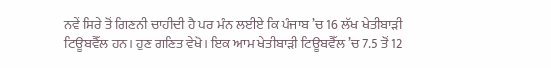ਨਵੇਂ ਸਿਰੇ ਤੋਂ ਗਿਣਨੀ ਚਾਹੀਦੀ ਹੈ ਪਰ ਮੰਨ ਲਈਏ ਕਿ ਪੰਜਾਬ ’ਚ 16 ਲੱਖ ਖੇਤੀਬਾੜੀ ਟਿਊਬਵੈੱਲ ਹਨ। ਹੁਣ ਗਣਿਤ ਵੇਖੋ। ਇਕ ਆਮ ਖੇਤੀਬਾੜੀ ਟਿਊਬਵੈੱਲ ’ਚ 7.5 ਤੋਂ 12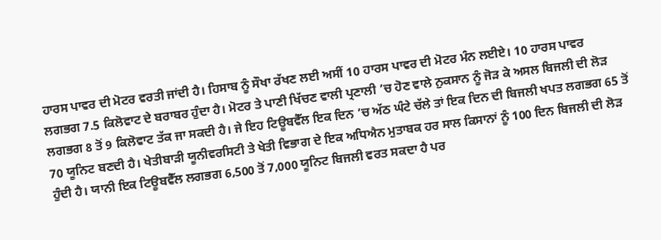ਹਾਰਸ ਪਾਵਰ ਦੀ ਮੋਟਰ ਵਰਤੀ ਜਾਂਦੀ ਹੈ। ਹਿਸਾਬ ਨੂੰ ਸੌਖਾ ਰੱਖਣ ਲਈ ਅਸੀਂ 10 ਹਾਰਸ ਪਾਵਰ ਦੀ ਮੋਟਰ ਮੰਨ ਲਈਏ। 10 ਹਾਰਸ ਪਾਵਰ ਲਗਭਗ 7.5 ਕਿਲੋਵਾਟ ਦੇ ਬਰਾਬਰ ਹੁੰਦਾ ਹੈ। ਮੋਟਰ ਤੇ ਪਾਣੀ ਖਿੱਚਣ ਵਾਲੀ ਪ੍ਰਣਾਲੀ ’ਚ ਹੋਣ ਵਾਲੇ ਨੁਕਸਾਨ ਨੂੰ ਜੋੜ ਕੇ ਅਸਲ ਬਿਜਲੀ ਦੀ ਲੋੜ ਲਗਭਗ 8 ਤੋਂ 9 ਕਿਲੋਵਾਟ ਤੱਕ ਜਾ ਸਕਦੀ ਹੈ। ਜੇ ਇਹ ਟਿਊਬਵੈੱਲ ਇਕ ਦਿਨ ’ਚ ਅੱਠ ਘੰਟੇ ਚੱਲੇ ਤਾਂ ਇਕ ਦਿਨ ਦੀ ਬਿਜਲੀ ਖਪਤ ਲਗਭਗ 65 ਤੋਂ 70 ਯੂਨਿਟ ਬਣਦੀ ਹੈ। ਖੇਤੀਬਾੜੀ ਯੂਨੀਵਰਸਿਟੀ ਤੇ ਖੇਤੀ ਵਿਭਾਗ ਦੇ ਇਕ ਅਧਿਐਨ ਮੁਤਾਬਕ ਹਰ ਸਾਲ ਕਿਸਾਨਾਂ ਨੂੰ 100 ਦਿਨ ਬਿਜਲੀ ਦੀ ਲੋੜ ਹੁੰਦੀ ਹੈ। ਯਾਨੀ ਇਕ ਟਿਊਬਵੈੱਲ ਲਗਭਗ 6,500 ਤੋਂ 7,000 ਯੂਨਿਟ ਬਿਜਲੀ ਵਰਤ ਸਕਦਾ ਹੈ ਪਰ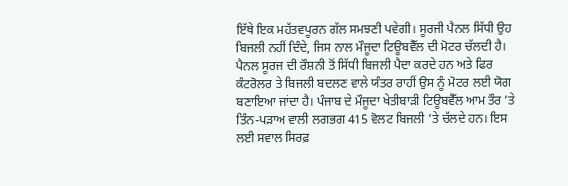ਇੱਥੇ ਇਕ ਮਹੱਤਵਪੂਰਨ ਗੱਲ ਸਮਝਣੀ ਪਵੇਗੀ। ਸੂਰਜੀ ਪੈਨਲ ਸਿੱਧੀ ਉਹ ਬਿਜਲੀ ਨਹੀਂ ਦਿੰਦੇ, ਜਿਸ ਨਾਲ ਮੌਜੂਦਾ ਟਿਊਬਵੈੱਲ ਦੀ ਮੋਟਰ ਚੱਲਦੀ ਹੈ। ਪੈਨਲ ਸੂਰਜ ਦੀ ਰੌਸ਼ਨੀ ਤੋਂ ਸਿੱਧੀ ਬਿਜਲੀ ਪੈਦਾ ਕਰਦੇ ਹਨ ਅਤੇ ਫਿਰ ਕੰਟਰੋਲਰ ਤੇ ਬਿਜਲੀ ਬਦਲਣ ਵਾਲੇ ਯੰਤਰ ਰਾਹੀਂ ਉਸ ਨੂੰ ਮੋਟਰ ਲਈ ਯੋਗ ਬਣਾਇਆ ਜਾਂਦਾ ਹੈ। ਪੰਜਾਬ ਦੇ ਮੌਜੂਦਾ ਖੇਤੀਬਾੜੀ ਟਿਊਬਵੈੱਲ ਆਮ ਤੌਰ ’ਤੇ ਤਿੰਨ-ਪੜਾਅ ਵਾਲੀ ਲਗਭਗ 415 ਵੋਲਟ ਬਿਜਲੀ ’ਤੇ ਚੱਲਦੇ ਹਨ। ਇਸ ਲਈ ਸਵਾਲ ਸਿਰਫ਼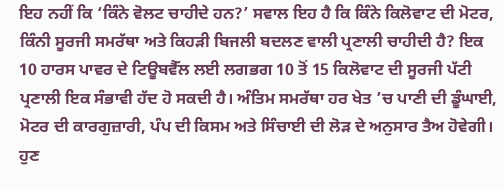ਇਹ ਨਹੀਂ ਕਿ ‘ਕਿੰਨੇ ਵੋਲਟ ਚਾਹੀਦੇ ਹਨ?’ ਸਵਾਲ ਇਹ ਹੈ ਕਿ ਕਿੰਨੇ ਕਿਲੋਵਾਟ ਦੀ ਮੋਟਰ, ਕਿੰਨੀ ਸੂਰਜੀ ਸਮਰੱਥਾ ਅਤੇ ਕਿਹੜੀ ਬਿਜਲੀ ਬਦਲਣ ਵਾਲੀ ਪ੍ਰਣਾਲੀ ਚਾਹੀਦੀ ਹੈ? ਇਕ 10 ਹਾਰਸ ਪਾਵਰ ਦੇ ਟਿਊਬਵੈੱਲ ਲਈ ਲਗਭਗ 10 ਤੋਂ 15 ਕਿਲੋਵਾਟ ਦੀ ਸੂਰਜੀ ਪੱਟੀ ਪ੍ਰਣਾਲੀ ਇਕ ਸੰਭਾਵੀ ਹੱਦ ਹੋ ਸਕਦੀ ਹੈ। ਅੰਤਿਮ ਸਮਰੱਥਾ ਹਰ ਖੇਤ ’ਚ ਪਾਣੀ ਦੀ ਡੂੰਘਾਈ, ਮੋਟਰ ਦੀ ਕਾਰਗੁਜ਼ਾਰੀ, ਪੰਪ ਦੀ ਕਿਸਮ ਅਤੇ ਸਿੰਚਾਈ ਦੀ ਲੋੜ ਦੇ ਅਨੁਸਾਰ ਤੈਅ ਹੋਵੇਗੀ। ਹੁਣ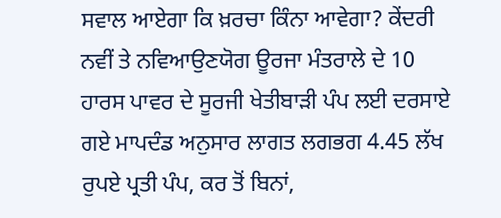ਸਵਾਲ ਆਏਗਾ ਕਿ ਖ਼ਰਚਾ ਕਿੰਨਾ ਆਵੇਗਾ? ਕੇਂਦਰੀ ਨਵੀਂ ਤੇ ਨਵਿਆਉਣਯੋਗ ਊਰਜਾ ਮੰਤਰਾਲੇ ਦੇ 10 ਹਾਰਸ ਪਾਵਰ ਦੇ ਸੂਰਜੀ ਖੇਤੀਬਾੜੀ ਪੰਪ ਲਈ ਦਰਸਾਏ ਗਏ ਮਾਪਦੰਡ ਅਨੁਸਾਰ ਲਾਗਤ ਲਗਭਗ 4.45 ਲੱਖ ਰੁਪਏ ਪ੍ਰਤੀ ਪੰਪ, ਕਰ ਤੋਂ ਬਿਨਾਂ,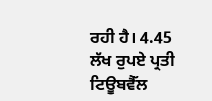ਰਹੀ ਹੈ। 4.45 ਲੱਖ ਰੁਪਏ ਪ੍ਰਤੀ ਟਿਊਬਵੈੱਲ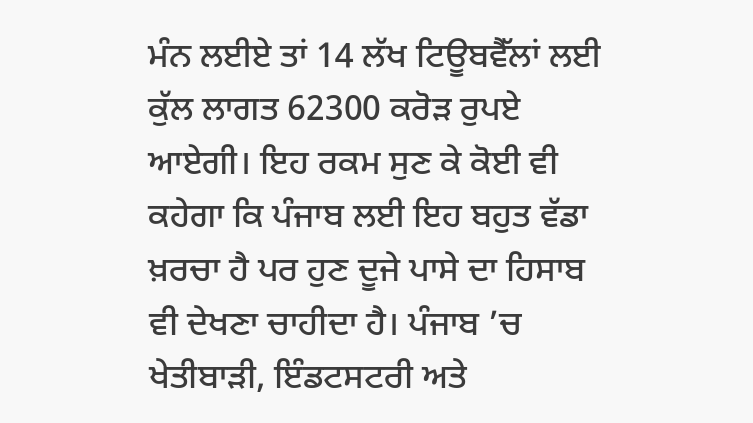ਮੰਨ ਲਈਏ ਤਾਂ 14 ਲੱਖ ਟਿਊਬਵੈੱਲਾਂ ਲਈ ਕੁੱਲ ਲਾਗਤ 62300 ਕਰੋੜ ਰੁਪਏ ਆਏਗੀ। ਇਹ ਰਕਮ ਸੁਣ ਕੇ ਕੋਈ ਵੀ ਕਹੇਗਾ ਕਿ ਪੰਜਾਬ ਲਈ ਇਹ ਬਹੁਤ ਵੱਡਾ ਖ਼ਰਚਾ ਹੈ ਪਰ ਹੁਣ ਦੂਜੇ ਪਾਸੇ ਦਾ ਹਿਸਾਬ ਵੀ ਦੇਖਣਾ ਚਾਹੀਦਾ ਹੈ। ਪੰਜਾਬ ’ਚ ਖੇਤੀਬਾੜੀ, ਇੰਡਟਸਟਰੀ ਅਤੇ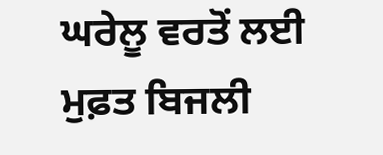ਘਰੇਲੂ ਵਰਤੋਂ ਲਈ ਮੁਫ਼ਤ ਬਿਜਲੀ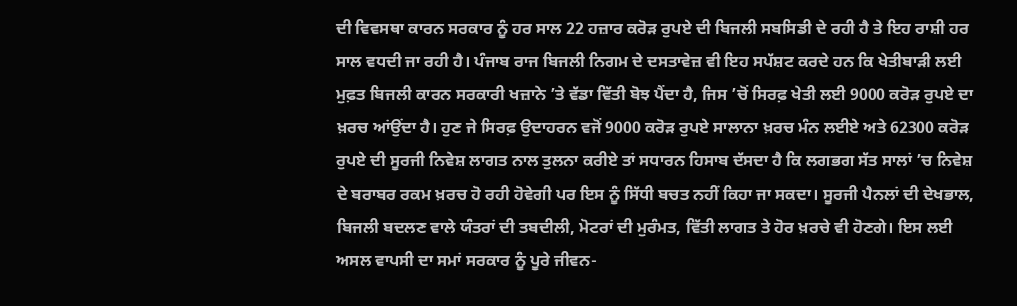ਦੀ ਵਿਵਸਥਾ ਕਾਰਨ ਸਰਕਾਰ ਨੂੰ ਹਰ ਸਾਲ 22 ਹਜ਼ਾਰ ਕਰੋੜ ਰੁਪਏ ਦੀ ਬਿਜਲੀ ਸਬਸਿਡੀ ਦੇ ਰਹੀ ਹੈ ਤੇ ਇਹ ਰਾਸ਼ੀ ਹਰ ਸਾਲ ਵਧਦੀ ਜਾ ਰਹੀ ਹੈ। ਪੰਜਾਬ ਰਾਜ ਬਿਜਲੀ ਨਿਗਮ ਦੇ ਦਸਤਾਵੇਜ਼ ਵੀ ਇਹ ਸਪੱਸ਼ਟ ਕਰਦੇ ਹਨ ਕਿ ਖੇਤੀਬਾੜੀ ਲਈ ਮੁਫ਼ਤ ਬਿਜਲੀ ਕਾਰਨ ਸਰਕਾਰੀ ਖਜ਼ਾਨੇ ’ਤੇ ਵੱਡਾ ਵਿੱਤੀ ਬੋਝ ਪੈਂਦਾ ਹੈ, ਜਿਸ ’ਚੋਂ ਸਿਰਫ਼ ਖੇਤੀ ਲਈ 9000 ਕਰੋੜ ਰੁਪਏ ਦਾ ਖ਼ਰਚ ਆਂਉਂਦਾ ਹੈ। ਹੁਣ ਜੇ ਸਿਰਫ਼ ਉਦਾਹਰਨ ਵਜੋਂ 9000 ਕਰੋੜ ਰੁਪਏ ਸਾਲਾਨਾ ਖ਼ਰਚ ਮੰਨ ਲਈਏ ਅਤੇ 62300 ਕਰੋੜ ਰੁਪਏ ਦੀ ਸੂਰਜੀ ਨਿਵੇਸ਼ ਲਾਗਤ ਨਾਲ ਤੁਲਨਾ ਕਰੀਏ ਤਾਂ ਸਧਾਰਨ ਹਿਸਾਬ ਦੱਸਦਾ ਹੈ ਕਿ ਲਗਭਗ ਸੱਤ ਸਾਲਾਂ ’ਚ ਨਿਵੇਸ਼ ਦੇ ਬਰਾਬਰ ਰਕਮ ਖ਼ਰਚ ਹੋ ਰਹੀ ਹੋਵੇਗੀ ਪਰ ਇਸ ਨੂੰ ਸਿੱਧੀ ਬਚਤ ਨਹੀਂ ਕਿਹਾ ਜਾ ਸਕਦਾ। ਸੂਰਜੀ ਪੈਨਲਾਂ ਦੀ ਦੇਖਭਾਲ, ਬਿਜਲੀ ਬਦਲਣ ਵਾਲੇ ਯੰਤਰਾਂ ਦੀ ਤਬਦੀਲੀ, ਮੋਟਰਾਂ ਦੀ ਮੁਰੰਮਤ, ਵਿੱਤੀ ਲਾਗਤ ਤੇ ਹੋਰ ਖ਼ਰਚੇ ਵੀ ਹੋਣਗੇ। ਇਸ ਲਈ ਅਸਲ ਵਾਪਸੀ ਦਾ ਸਮਾਂ ਸਰਕਾਰ ਨੂੰ ਪੂਰੇ ਜੀਵਨ-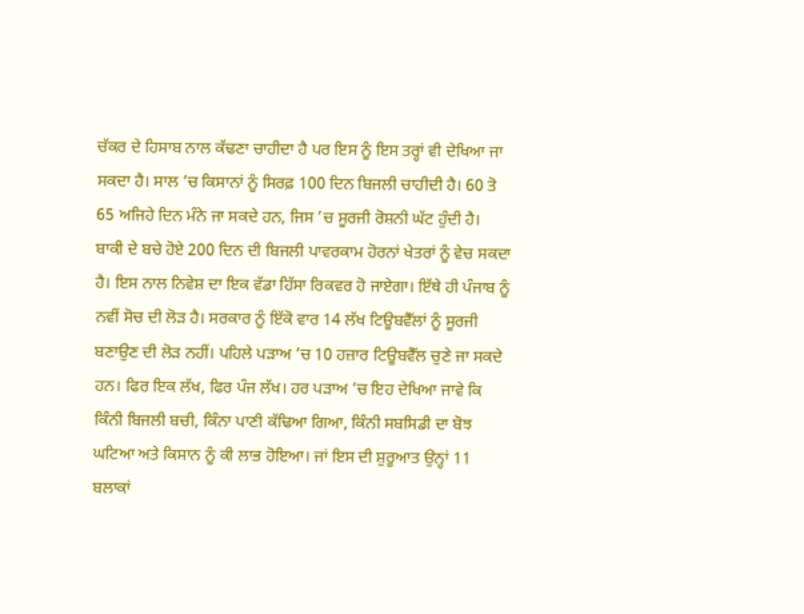ਚੱਕਰ ਦੇ ਹਿਸਾਬ ਨਾਲ ਕੱਢਣਾ ਚਾਹੀਦਾ ਹੈ ਪਰ ਇਸ ਨੂੰ ਇਸ ਤਰ੍ਹਾਂ ਵੀ ਦੇਖਿਆ ਜਾ ਸਕਦਾ ਹੈ। ਸਾਲ ’ਚ ਕਿਸਾਨਾਂ ਨੂੰ ਸਿਰਫ਼ 100 ਦਿਨ ਬਿਜਲੀ ਚਾਹੀਦੀ ਹੈ। 60 ਤੋ 65 ਅਜਿਹੇ ਦਿਨ ਮੰਨੇ ਜਾ ਸਕਦੇ ਹਨ, ਜਿਸ ’ਚ ਸੂਰਜੀ ਰੋਸ਼ਨੀ ਘੱਟ ਹੁੰਦੀ ਹੈ। ਬਾਕੀ ਦੇ ਬਚੇ ਹੋਏ 200 ਦਿਨ ਦੀ ਬਿਜਲੀ ਪਾਵਰਕਾਮ ਹੋਰਨਾਂ ਖੇਤਰਾਂ ਨੂੰ ਵੇਚ ਸਕਦਾ ਹੈ। ਇਸ ਨਾਲ ਨਿਵੇਸ਼ ਦਾ ਇਕ ਵੱਡਾ ਹਿੱਸਾ ਰਿਕਵਰ ਹੋ ਜਾਏਗਾ। ਇੱਥੇ ਹੀ ਪੰਜਾਬ ਨੂੰ ਨਵੀਂ ਸੋਚ ਦੀ ਲੋੜ ਹੈ। ਸਰਕਾਰ ਨੂੰ ਇੱਕੋ ਵਾਰ 14 ਲੱਖ ਟਿਊਬਵੈੱਲਾਂ ਨੂੰ ਸੂਰਜੀ ਬਣਾਉਣ ਦੀ ਲੋੜ ਨਹੀਂ। ਪਹਿਲੇ ਪੜਾਅ ’ਚ 10 ਹਜ਼ਾਰ ਟਿਊਬਵੈੱਲ ਚੁਣੇ ਜਾ ਸਕਦੇ ਹਨ। ਫਿਰ ਇਕ ਲੱਖ, ਫਿਰ ਪੰਜ ਲੱਖ। ਹਰ ਪੜਾਅ ’ਚ ਇਹ ਦੇਖਿਆ ਜਾਵੇ ਕਿ ਕਿੰਨੀ ਬਿਜਲੀ ਬਚੀ, ਕਿੰਨਾ ਪਾਣੀ ਕੱਢਿਆ ਗਿਆ, ਕਿੰਨੀ ਸਬਸਿਡੀ ਦਾ ਬੋਝ ਘਟਿਆ ਅਤੇ ਕਿਸਾਨ ਨੂੰ ਕੀ ਲਾਭ ਹੋਇਆ। ਜਾਂ ਇਸ ਦੀ ਸ਼ੁਰੂਆਤ ਉਨ੍ਹਾਂ 11 ਬਲਾਕਾਂ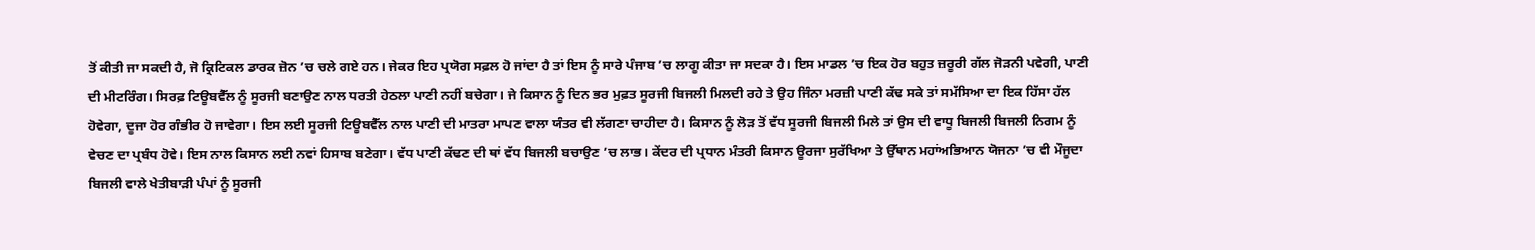ਤੋਂ ਕੀਤੀ ਜਾ ਸਕਦੀ ਹੈ, ਜੋ ਕ੍ਰਿਟਿਕਲ ਡਾਰਕ ਜ਼ੋਨ ’ਚ ਚਲੇ ਗਏ ਹਨ। ਜੇਕਰ ਇਹ ਪ੍ਰਯੋਗ ਸਫ਼ਲ ਹੋ ਜਾਂਦਾ ਹੈ ਤਾਂ ਇਸ ਨੂੰ ਸਾਰੇ ਪੰਜਾਬ ’ਚ ਲਾਗੂ ਕੀਤਾ ਜਾ ਸਦਕਾ ਹੈ। ਇਸ ਮਾਡਲ ’ਚ ਇਕ ਹੋਰ ਬਹੁਤ ਜ਼ਰੂਰੀ ਗੱਲ ਜੋੜਨੀ ਪਵੇਗੀ, ਪਾਣੀ ਦੀ ਮੀਟਰਿੰਗ। ਸਿਰਫ਼ ਟਿਊਬਵੈੱਲ ਨੂੰ ਸੂਰਜੀ ਬਣਾਉਣ ਨਾਲ ਧਰਤੀ ਹੇਠਲਾ ਪਾਣੀ ਨਹੀਂ ਬਚੇਗਾ। ਜੇ ਕਿਸਾਨ ਨੂੰ ਦਿਨ ਭਰ ਮੁਫ਼ਤ ਸੂਰਜੀ ਬਿਜਲੀ ਮਿਲਦੀ ਰਹੇ ਤੇ ਉਹ ਜਿੰਨਾ ਮਰਜ਼ੀ ਪਾਣੀ ਕੱਢ ਸਕੇ ਤਾਂ ਸਮੱਸਿਆ ਦਾ ਇਕ ਹਿੱਸਾ ਹੱਲ ਹੋਵੇਗਾ, ਦੂਜਾ ਹੋਰ ਗੰਭੀਰ ਹੋ ਜਾਵੇਗਾ। ਇਸ ਲਈ ਸੂਰਜੀ ਟਿਊਬਵੈੱਲ ਨਾਲ ਪਾਣੀ ਦੀ ਮਾਤਰਾ ਮਾਪਣ ਵਾਲਾ ਯੰਤਰ ਵੀ ਲੱਗਣਾ ਚਾਹੀਦਾ ਹੈ। ਕਿਸਾਨ ਨੂੰ ਲੋੜ ਤੋਂ ਵੱਧ ਸੂਰਜੀ ਬਿਜਲੀ ਮਿਲੇ ਤਾਂ ਉਸ ਦੀ ਵਾਧੂ ਬਿਜਲੀ ਬਿਜਲੀ ਨਿਗਮ ਨੂੰ ਵੇਚਣ ਦਾ ਪ੍ਰਬੰਧ ਹੋਵੇ। ਇਸ ਨਾਲ ਕਿਸਾਨ ਲਈ ਨਵਾਂ ਹਿਸਾਬ ਬਣੇਗਾ। ਵੱਧ ਪਾਣੀ ਕੱਢਣ ਦੀ ਥਾਂ ਵੱਧ ਬਿਜਲੀ ਬਚਾਉਣ ’ਚ ਲਾਭ। ਕੇਂਦਰ ਦੀ ਪ੍ਰਧਾਨ ਮੰਤਰੀ ਕਿਸਾਨ ਊਰਜਾ ਸੁਰੱਖਿਆ ਤੇ ਉੱਥਾਨ ਮਹਾਂਅਭਿਆਨ ਯੋਜਨਾ ’ਚ ਵੀ ਮੌਜੂਦਾ ਬਿਜਲੀ ਵਾਲੇ ਖੇਤੀਬਾੜੀ ਪੰਪਾਂ ਨੂੰ ਸੂਰਜੀ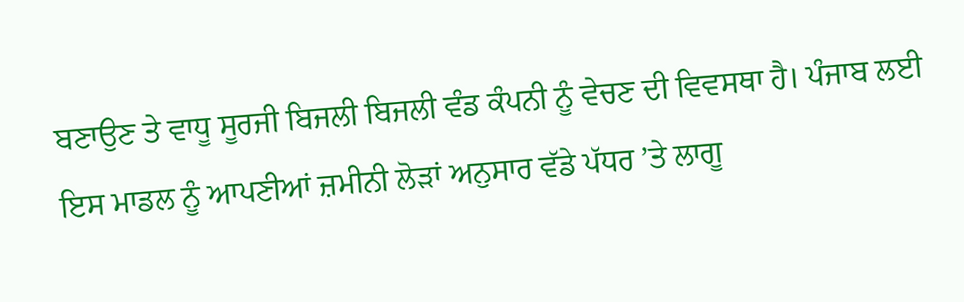ਬਣਾਉਣ ਤੇ ਵਾਧੂ ਸੂਰਜੀ ਬਿਜਲੀ ਬਿਜਲੀ ਵੰਡ ਕੰਪਨੀ ਨੂੰ ਵੇਚਣ ਦੀ ਵਿਵਸਥਾ ਹੈ। ਪੰਜਾਬ ਲਈ ਇਸ ਮਾਡਲ ਨੂੰ ਆਪਣੀਆਂ ਜ਼ਮੀਨੀ ਲੋੜਾਂ ਅਨੁਸਾਰ ਵੱਡੇ ਪੱਧਰ ’ਤੇ ਲਾਗੂ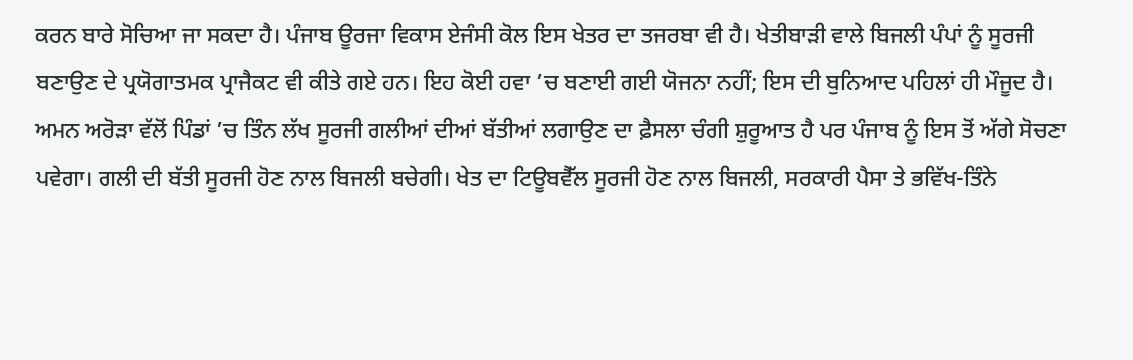ਕਰਨ ਬਾਰੇ ਸੋਚਿਆ ਜਾ ਸਕਦਾ ਹੈ। ਪੰਜਾਬ ਊਰਜਾ ਵਿਕਾਸ ਏਜੰਸੀ ਕੋਲ ਇਸ ਖੇਤਰ ਦਾ ਤਜਰਬਾ ਵੀ ਹੈ। ਖੇਤੀਬਾੜੀ ਵਾਲੇ ਬਿਜਲੀ ਪੰਪਾਂ ਨੂੰ ਸੂਰਜੀ ਬਣਾਉਣ ਦੇ ਪ੍ਰਯੋਗਾਤਮਕ ਪ੍ਰਾਜੈਕਟ ਵੀ ਕੀਤੇ ਗਏ ਹਨ। ਇਹ ਕੋਈ ਹਵਾ ’ਚ ਬਣਾਈ ਗਈ ਯੋਜਨਾ ਨਹੀਂ; ਇਸ ਦੀ ਬੁਨਿਆਦ ਪਹਿਲਾਂ ਹੀ ਮੌਜੂਦ ਹੈ। ਅਮਨ ਅਰੋੜਾ ਵੱਲੋਂ ਪਿੰਡਾਂ ’ਚ ਤਿੰਨ ਲੱਖ ਸੂਰਜੀ ਗਲੀਆਂ ਦੀਆਂ ਬੱਤੀਆਂ ਲਗਾਉਣ ਦਾ ਫ਼ੈਸਲਾ ਚੰਗੀ ਸ਼ੁਰੂਆਤ ਹੈ ਪਰ ਪੰਜਾਬ ਨੂੰ ਇਸ ਤੋਂ ਅੱਗੇ ਸੋਚਣਾ ਪਵੇਗਾ। ਗਲੀ ਦੀ ਬੱਤੀ ਸੂਰਜੀ ਹੋਣ ਨਾਲ ਬਿਜਲੀ ਬਚੇਗੀ। ਖੇਤ ਦਾ ਟਿਊਬਵੈੱਲ ਸੂਰਜੀ ਹੋਣ ਨਾਲ ਬਿਜਲੀ, ਸਰਕਾਰੀ ਪੈਸਾ ਤੇ ਭਵਿੱਖ-ਤਿੰਨੇ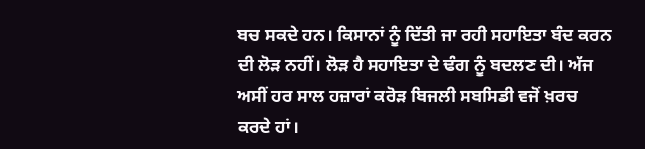ਬਚ ਸਕਦੇ ਹਨ। ਕਿਸਾਨਾਂ ਨੂੰ ਦਿੱਤੀ ਜਾ ਰਹੀ ਸਹਾਇਤਾ ਬੰਦ ਕਰਨ ਦੀ ਲੋੜ ਨਹੀਂ। ਲੋੜ ਹੈ ਸਹਾਇਤਾ ਦੇ ਢੰਗ ਨੂੰ ਬਦਲਣ ਦੀ। ਅੱਜ ਅਸੀਂ ਹਰ ਸਾਲ ਹਜ਼ਾਰਾਂ ਕਰੋੜ ਬਿਜਲੀ ਸਬਸਿਡੀ ਵਜੋਂ ਖ਼ਰਚ ਕਰਦੇ ਹਾਂ।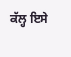ਕੱਲ੍ਹ ਇਸੇ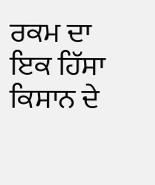ਰਕਮ ਦਾ ਇਕ ਹਿੱਸਾ ਕਿਸਾਨ ਦੇ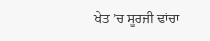ਖੇਤ ’ਚ ਸੂਰਜੀ ਢਾਂਚਾ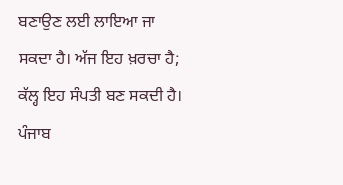ਬਣਾਉਣ ਲਈ ਲਾਇਆ ਜਾ ਸਕਦਾ ਹੈ। ਅੱਜ ਇਹ ਖ਼ਰਚਾ ਹੈ; ਕੱਲ੍ਹ ਇਹ ਸੰਪਤੀ ਬਣ ਸਕਦੀ ਹੈ। ਪੰਜਾਬ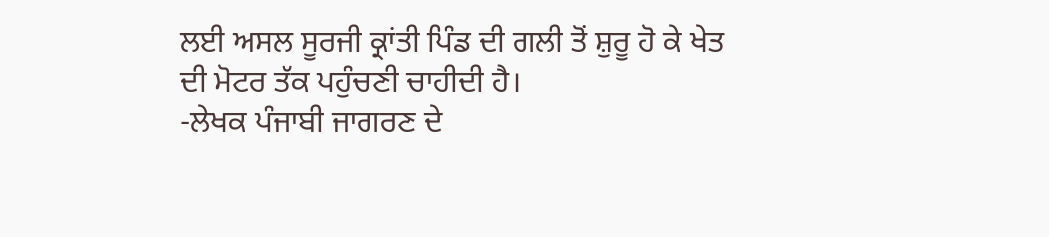ਲਈ ਅਸਲ ਸੂਰਜੀ ਕ੍ਰਾਂਤੀ ਪਿੰਡ ਦੀ ਗਲੀ ਤੋਂ ਸ਼ੁਰੂ ਹੋ ਕੇ ਖੇਤ ਦੀ ਮੋਟਰ ਤੱਕ ਪਹੁੰਚਣੀ ਚਾਹੀਦੀ ਹੈ।
-ਲੇਖਕ ਪੰਜਾਬੀ ਜਾਗਰਣ ਦੇ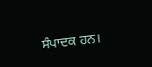ਸੰਪਾਦਕ ਹਨ।